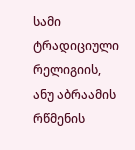სამი ტრადიციული რელიგიის, ანუ აბრაამის რწმენის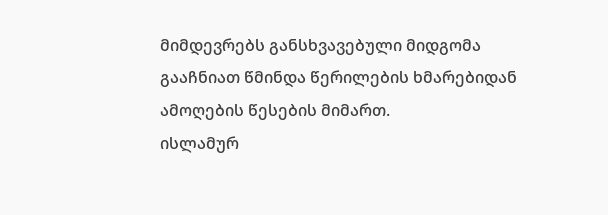მიმდევრებს განსხვავებული მიდგომა გააჩნიათ წმინდა წერილების ხმარებიდან ამოღების წესების მიმართ.
ისლამურ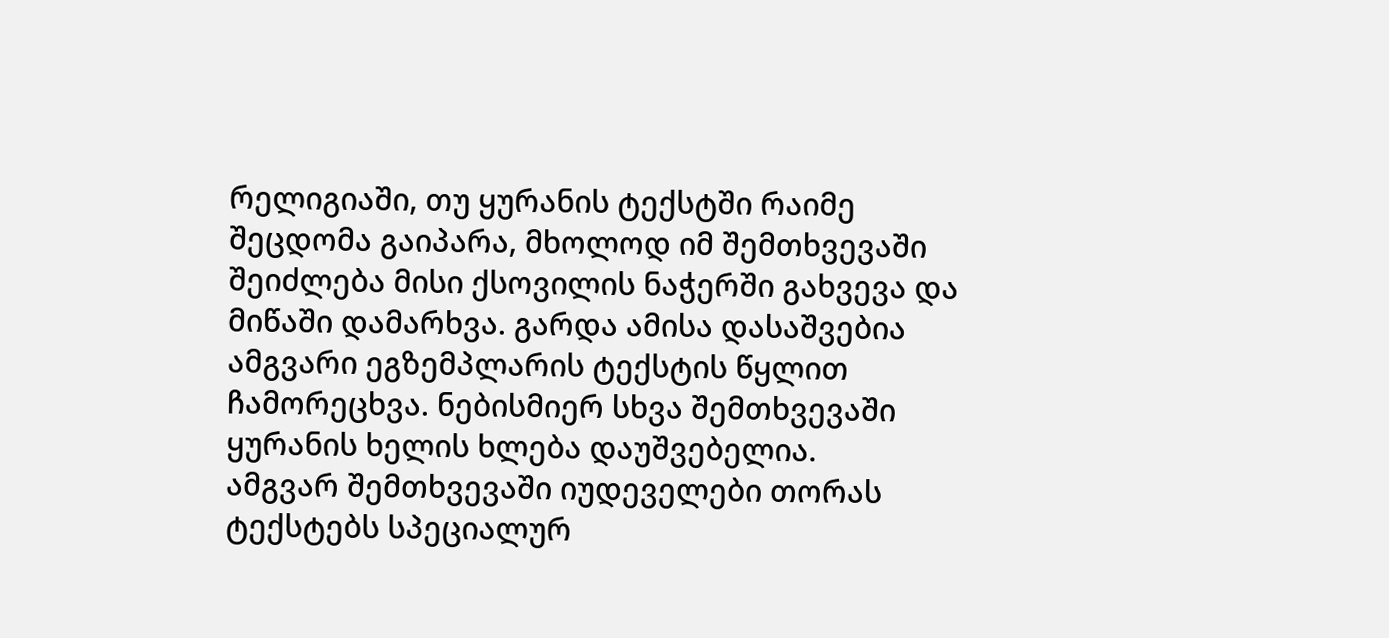რელიგიაში, თუ ყურანის ტექსტში რაიმე შეცდომა გაიპარა, მხოლოდ იმ შემთხვევაში შეიძლება მისი ქსოვილის ნაჭერში გახვევა და მიწაში დამარხვა. გარდა ამისა დასაშვებია ამგვარი ეგზემპლარის ტექსტის წყლით ჩამორეცხვა. ნებისმიერ სხვა შემთხვევაში ყურანის ხელის ხლება დაუშვებელია.
ამგვარ შემთხვევაში იუდეველები თორას ტექსტებს სპეციალურ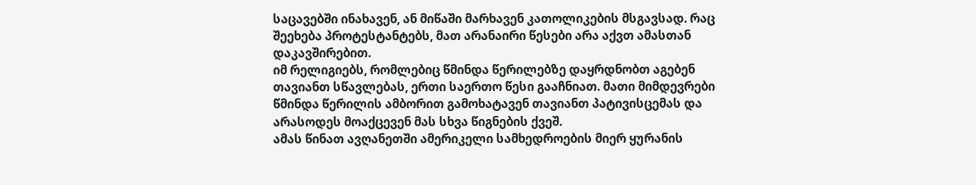საცავებში ინახავენ, ან მიწაში მარხავენ კათოლიკების მსგავსად. რაც შეეხება პროტესტანტებს, მათ არანაირი წესები არა აქვთ ამასთან დაკავშირებით.
იმ რელიგიებს, რომლებიც წმინდა წერილებზე დაყრდნობთ აგებენ თავიანთ სწავლებას, ერთი საერთო წესი გააჩნიათ. მათი მიმდევრები წმინდა წერილის ამბორით გამოხატავენ თავიანთ პატივისცემას და არასოდეს მოაქცევენ მას სხვა წიგნების ქვეშ.
ამას წინათ ავღანეთში ამერიკელი სამხედროების მიერ ყურანის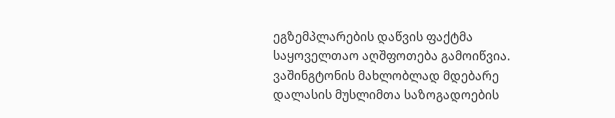ეგზემპლარების დაწვის ფაქტმა საყოველთაო აღშფოთება გამოიწვია.
ვაშინგტონის მახლობლად მდებარე დალასის მუსლიმთა საზოგადოების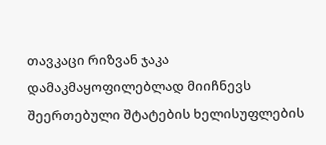თავკაცი რიზვან ჯაკა დამაკმაყოფილებლად მიიჩნევს შეერთებული შტატების ხელისუფლების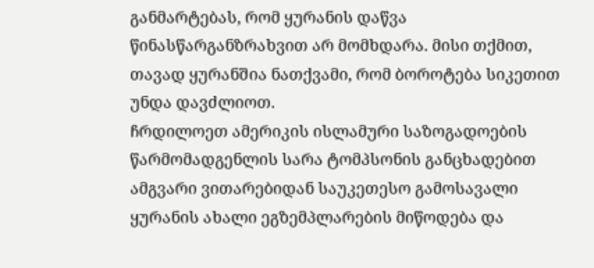განმარტებას, რომ ყურანის დაწვა წინასწარგანზრახვით არ მომხდარა. მისი თქმით, თავად ყურანშია ნათქვამი, რომ ბოროტება სიკეთით უნდა დავძლიოთ.
ჩრდილოეთ ამერიკის ისლამური საზოგადოების წარმომადგენლის სარა ტომპსონის განცხადებით ამგვარი ვითარებიდან საუკეთესო გამოსავალი ყურანის ახალი ეგზემპლარების მიწოდება და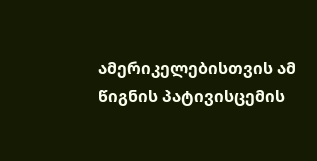ამერიკელებისთვის ამ წიგნის პატივისცემის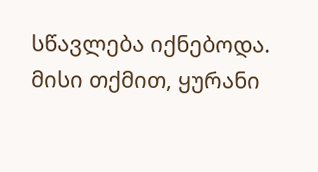სწავლება იქნებოდა.
მისი თქმით, ყურანი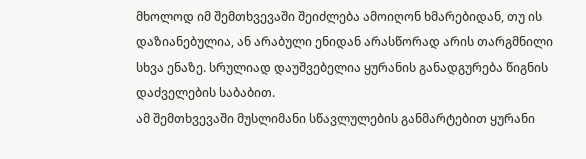მხოლოდ იმ შემთხვევაში შეიძლება ამოიღონ ხმარებიდან, თუ ის დაზიანებულია, ან არაბული ენიდან არასწორად არის თარგმნილი სხვა ენაზე. სრულიად დაუშვებელია ყურანის განადგურება წიგნის დაძველების საბაბით.
ამ შემთხვევაში მუსლიმანი სწავლულების განმარტებით ყურანი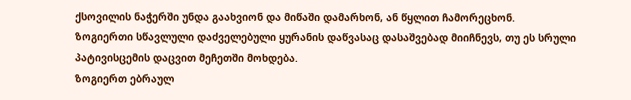ქსოვილის ნაჭერში უნდა გაახვიონ და მიწაში დამარხონ, ან წყლით ჩამორეცხონ.
ზოგიერთი სწავლული დაძველებული ყურანის დაწვასაც დასაშვებად მიიჩნევს, თუ ეს სრული პატივისცემის დაცვით მეჩეთში მოხდება.
ზოგიერთ ებრაულ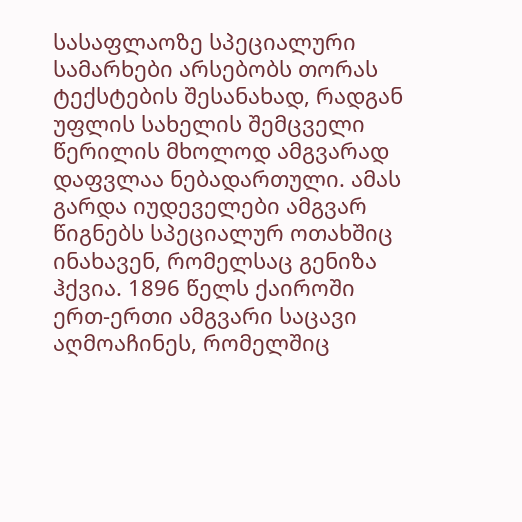სასაფლაოზე სპეციალური სამარხები არსებობს თორას ტექსტების შესანახად, რადგან უფლის სახელის შემცველი წერილის მხოლოდ ამგვარად დაფვლაა ნებადართული. ამას გარდა იუდეველები ამგვარ წიგნებს სპეციალურ ოთახშიც ინახავენ, რომელსაც გენიზა ჰქვია. 1896 წელს ქაიროში ერთ-ერთი ამგვარი საცავი აღმოაჩინეს, რომელშიც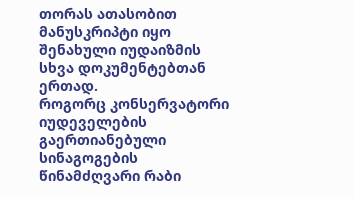თორას ათასობით მანუსკრიპტი იყო შენახული იუდაიზმის სხვა დოკუმენტებთან ერთად.
როგორც კონსერვატორი იუდეველების გაერთიანებული სინაგოგების წინამძღვარი რაბი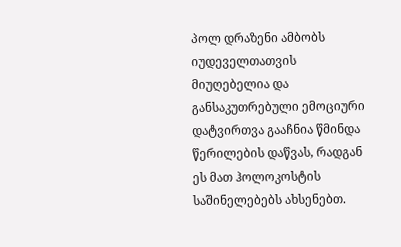პოლ დრაზენი ამბობს იუდეველთათვის მიუღებელია და განსაკუთრებული ემოციური დატვირთვა გააჩნია წმინდა წერილების დაწვას, რადგან ეს მათ ჰოლოკოსტის საშინელებებს ახსენებთ.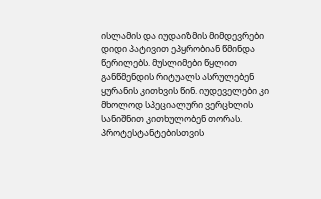ისლამის და იუდაიზმის მიმდევრები დიდი პატივით ეპყრობიან წმინდა წერილებს. მუსლიმები წყლით განწმენდის რიტუალს ასრულებენ ყურანის კითხვის წინ. იუდეველები კი მხოლოდ სპეციალური ვერცხლის სანიშნით კითხულობენ თორას.
პროტესტანტებისთვის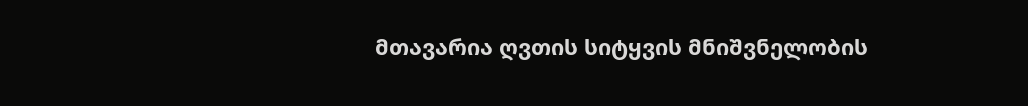მთავარია ღვთის სიტყვის მნიშვნელობის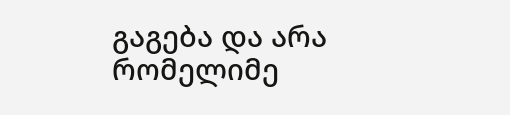გაგება და არა რომელიმე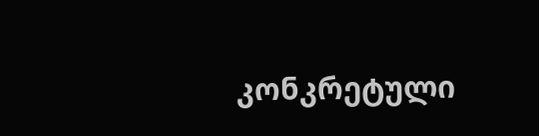კონკრეტული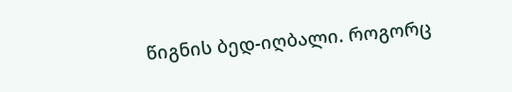წიგნის ბედ-იღბალი. როგორც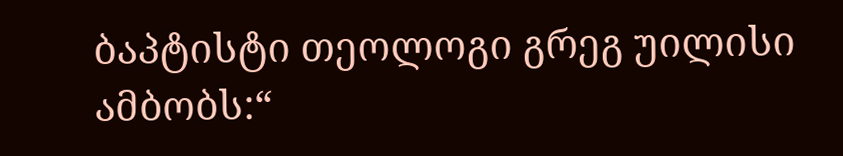ბაპტისტი თეოლოგი გრეგ უილისი ამბობს:“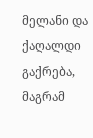მელანი და ქაღალდი გაქრება, მაგრამ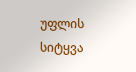უფლის სიტყვა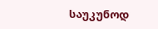საუკუნოდ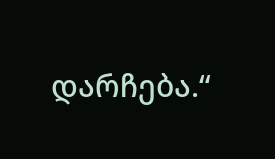დარჩება.“